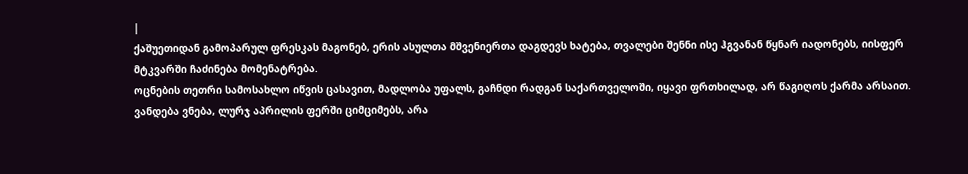|
ქაშუეთიდან გამოპარულ ფრესკას მაგონებ, ერის ასულთა მშვენიერთა დაგდევს ხატება, თვალები შენნი ისე ჰგვანან წყნარ იადონებს, იისფერ მტკვარში ჩაძინება მომენატრება.
ოცნების თეთრი სამოსახლო იწვის ცასავით, მადლობა უფალს, გაჩნდი რადგან საქართველოში, იყავი ფრთხილად, არ წაგიღოს ქარმა არსაით.
ვანდება ვნება, ლურჯ აპრილის ფერში ციმციმებს, არა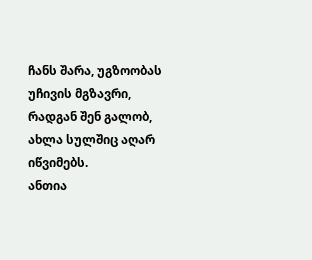ჩანს შარა, უგზოობას უჩივის მგზავრი, რადგან შენ გალობ, ახლა სულშიც აღარ იწვიმებს.
ანთია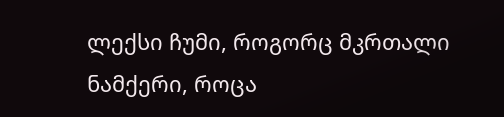ლექსი ჩუმი, როგორც მკრთალი ნამქერი, როცა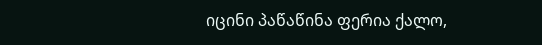იცინი პაწაწინა ფერია ქალო,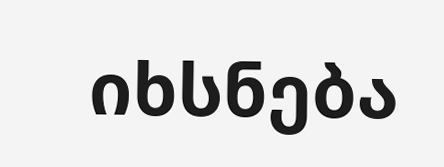იხსნება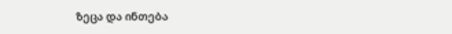ზეცა და ინთება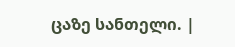ცაზე სანთელი. |